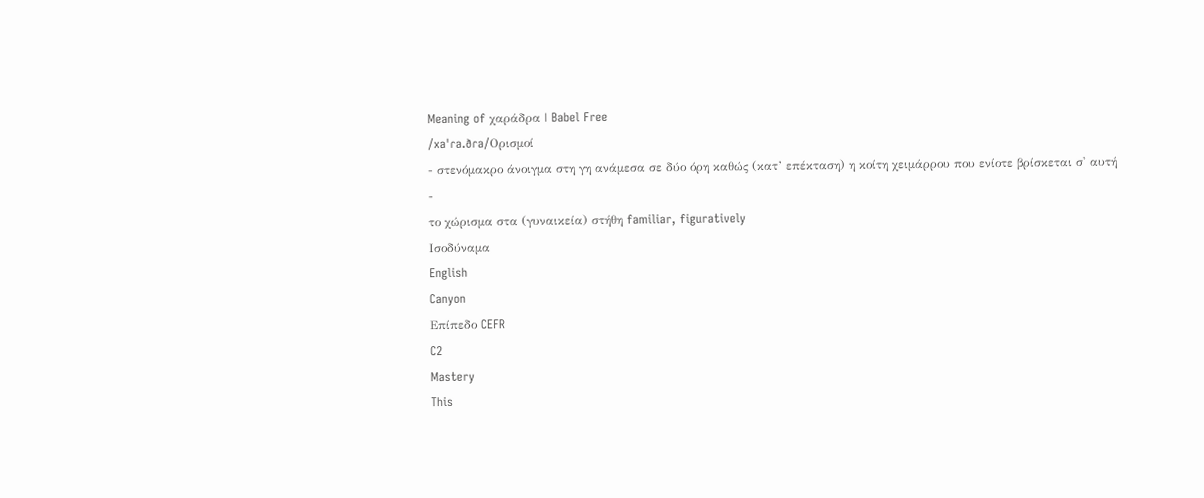Meaning of χαράδρα | Babel Free
/xaˈɾa.ðɾa/Ορισμοί
- στενόμακρο άνοιγμα στη γη ανάμεσα σε δύο όρη καθώς (κατ’ επέκταση) η κοίτη χειμάρρου που ενίοτε βρίσκεται σ' αυτή
-
το χώρισμα στα (γυναικεία) στήθη familiar, figuratively
Ισοδύναμα
English
Canyon
Επίπεδο CEFR
C2
Mastery
This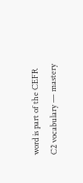word is part of the CEFR C2 vocabulary — mastery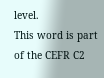level.
This word is part of the CEFR C2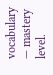vocabulary — mastery level.